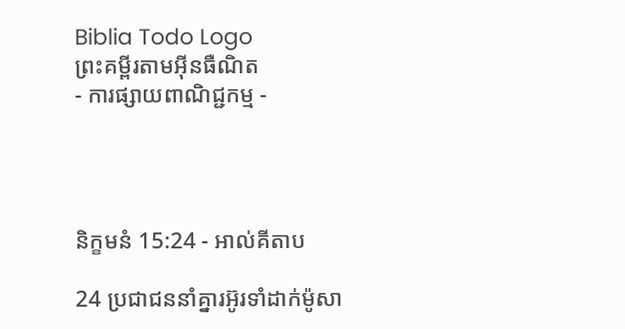Biblia Todo Logo
ព្រះគម្ពីរតាមអ៊ីនធឺណិត
- ការផ្សាយពាណិជ្ជកម្ម -




និក្ខមនំ 15:24 - អាល់គីតាប

24 ប្រជា‌ជននាំគ្នារអ៊ូ‌រទាំដាក់ម៉ូសា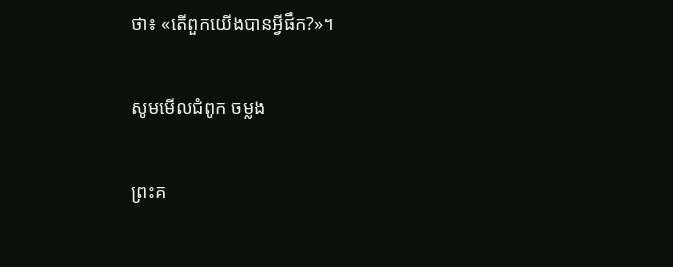ថា៖ «តើពួកយើងបានអ្វីផឹក?»។

សូមមើលជំពូក ចម្លង

ព្រះគ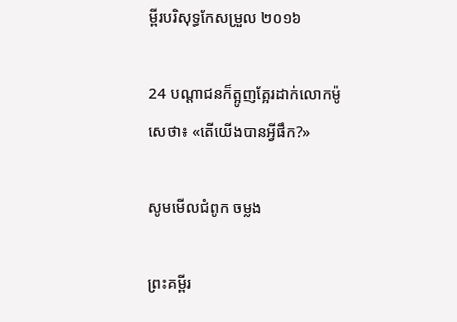ម្ពីរបរិសុទ្ធកែសម្រួល ២០១៦

24 បណ្ដា‌ជនក៏ត្អូញ‌ត្អែរដាក់លោកម៉ូសេថា៖ «តើយើងបានអ្វីផឹក?»

សូមមើលជំពូក ចម្លង

ព្រះគម្ពីរ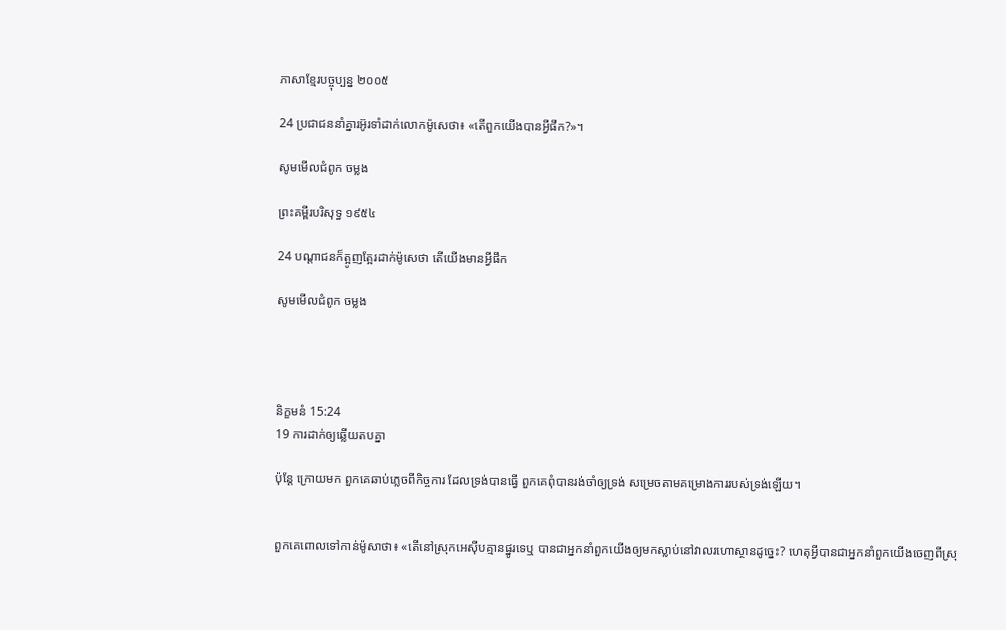ភាសាខ្មែរបច្ចុប្បន្ន ២០០៥

24 ប្រជា‌ជននាំគ្នារអ៊ូ‌រទាំដាក់លោកម៉ូសេថា៖ «តើពួកយើងបានអ្វីផឹក?»។

សូមមើលជំពូក ចម្លង

ព្រះគម្ពីរបរិសុទ្ធ ១៩៥៤

24 បណ្តាជនក៏ត្អូញ‌ត្អែរដាក់ម៉ូសេថា តើយើងមានអ្វីផឹក

សូមមើលជំពូក ចម្លង




និក្ខមនំ 15:24
19 ការដាក់ឲ្យឆ្លើយតបគ្នា

ប៉ុន្តែ ក្រោយមក ពួកគេឆាប់ភ្លេចពីកិច្ចការ ដែលទ្រង់បានធ្វើ ពួកគេពុំបានរង់‌ចាំឲ្យទ្រង់ សម្រេចតាមគម្រោង‌ការរបស់ទ្រង់ឡើយ។


ពួកគេពោលទៅកាន់ម៉ូសាថា៖ «តើនៅស្រុកអេស៊ីបគ្មានផ្នូរទេឬ បានជាអ្នកនាំពួកយើងឲ្យមកស្លាប់នៅវាលរហោ‌ស្ថានដូច្នេះ? ហេតុអ្វីបានជាអ្នកនាំពួកយើងចេញពីស្រុ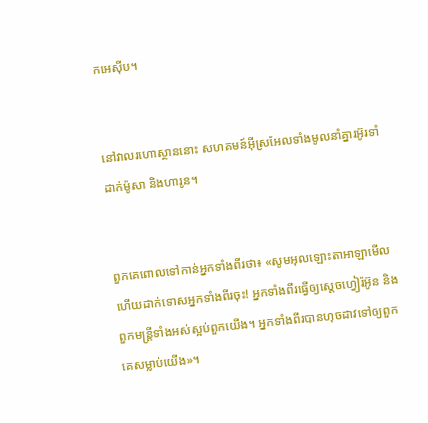កអេស៊ីប។


នៅវាលរហោ‌ស្ថាននោះ សហគមន៍អ៊ីស្រ‌អែលទាំងមូលនាំគ្នារអ៊ូ‌រទាំដាក់ម៉ូសា និងហារូន។


ពួកគេពោលទៅកាន់អ្នកទាំងពីរថា៖ «សូមអុលឡោះ‌តាអាឡាមើល ហើយដាក់ទោសអ្នកទាំងពីរចុះ! អ្នកទាំងពីរធ្វើឲ្យស្តេចហ្វៀរ៉អ៊ូន និងពួកមន្ត្រីទាំងអស់ស្អប់ពួកយើង។ អ្នកទាំងពីរបានហុចដាវទៅឲ្យពួកគេសម្លាប់យើង»។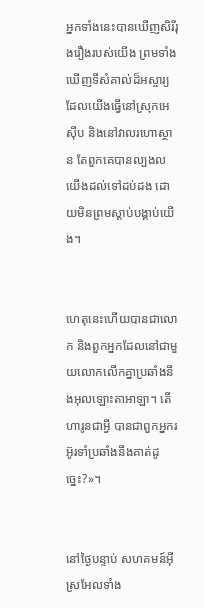អ្នកទាំងនេះបានឃើញសិរី‌រុង‌រឿងរបស់យើង ព្រមទាំងឃើញទីសំគាល់ដ៏អស្ចារ្យដែលយើងធ្វើនៅស្រុកអេស៊ីប និងនៅវាលរហោ‌ស្ថាន តែពួកគេបានល្បងលយើងដល់ទៅដប់ដង ដោយមិនព្រមស្តាប់បង្គាប់យើង។


ហេតុនេះហើយបានជាលោក និងពួកអ្នកដែលនៅជាមួយលោកលើកគ្នាប្រឆាំងនឹងអុលឡោះ‌តាអាឡា។ តើហារូនជាអ្វី បានជាពួកអ្នករអ៊ូរទាំប្រឆាំងនឹងគាត់ដូច្នេះ?»។


នៅថ្ងៃបន្ទាប់ សហគមន៍អ៊ីស្រ‌អែលទាំង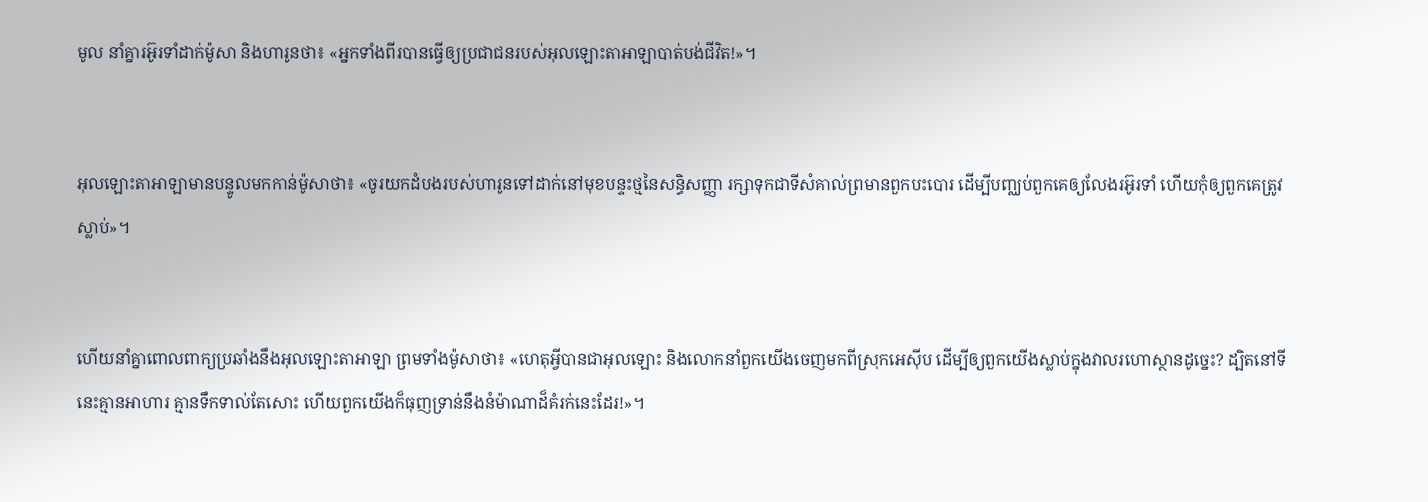មូល នាំគ្នារអ៊ូរទាំដាក់ម៉ូសា និងហារូនថា៖ «អ្នកទាំងពីរបានធ្វើឲ្យប្រជា‌ជនរបស់អុលឡោះ‌តាអាឡាបាត់បង់ជីវិត!»។


អុលឡោះ‌តាអាឡាមានបន្ទូលមកកាន់ម៉ូសាថា៖ «ចូរយកដំបងរបស់ហារូនទៅដាក់នៅមុខបន្ទះថ្មនៃសន្ធិ‌សញ្ញា រក្សាទុកជាទីសំគាល់ព្រមានពួកបះបោរ ដើម្បីបញ្ឈប់ពួកគេឲ្យលែងរអ៊ូរទាំ ហើយកុំឲ្យពួកគេត្រូវស្លាប់»។


ហើយនាំគ្នាពោលពាក្យប្រឆាំងនឹងអុលឡោះ‌តាអាឡា ព្រមទាំងម៉ូសាថា៖ «ហេតុអ្វីបានជាអុលឡោះ និងលោកនាំពួកយើងចេញមកពីស្រុកអេស៊ីប ដើម្បីឲ្យពួកយើងស្លាប់ក្នុងវាលរហោ‌ស្ថានដូច្នេះ? ដ្បិតនៅទីនេះគ្មានអាហារ គ្មានទឹកទាល់តែសោះ ហើយពួកយើងក៏ធុញទ្រាន់នឹងនំម៉ាណាដ៏គំរក់នេះដែរ!»។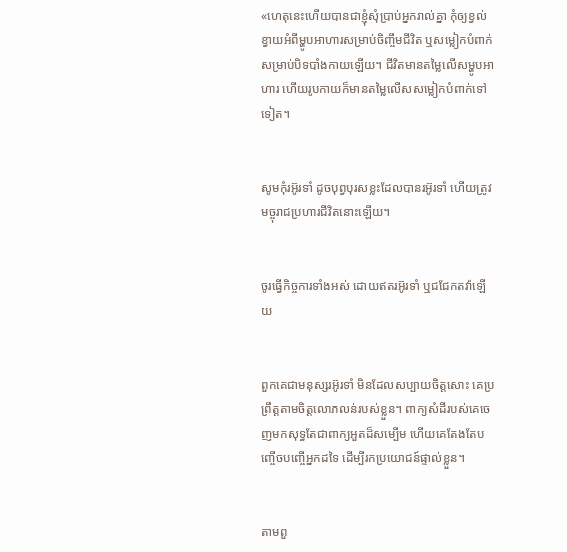«ហេតុនេះហើយបានជាខ្ញុំសុំប្រាប់អ្នករាល់គ្នា កុំឲ្យខ្វល់ខ្វាយអំពីម្ហូបអាហារសម្រាប់ចិញ្ចឹមជីវិត ឬសម្លៀក‌បំពាក់សម្រាប់បិទ‌បាំងកាយឡើយ។ ជីវិតមានតម្លៃលើសម្ហូបអាហារ ហើយរូបកាយក៏មានតម្លៃលើសសម្លៀក‌បំពាក់ទៅទៀត។


សូមកុំរអ៊ូ‌រទាំ ដូចបុព្វ‌បុរសខ្លះដែលបានរអ៊ូ‌រទាំ ហើយត្រូវមច្ចុរាជប្រហារជីវិតនោះឡើយ។


ចូរធ្វើកិច្ចការទាំងអស់ ដោយឥតរអ៊ូ‌រទាំ ឬជជែកតវ៉ាឡើយ


ពួកគេជាមនុស្សរអ៊ូ‌រទាំ មិនដែលសប្បាយចិត្ដសោះ គេប្រព្រឹត្ដតាមចិត្ដលោភ‌លន់របស់ខ្លួន។ ពាក្យសំដីរបស់គេចេញមកសុទ្ធតែជាពាក្យអួតដ៏សម្បើម ហើយគេតែងតែបញ្ចើចបញ្ចើអ្នកដទៃ ដើម្បីរកប្រយោជន៍ផ្ទាល់ខ្លួន។


តាមពួ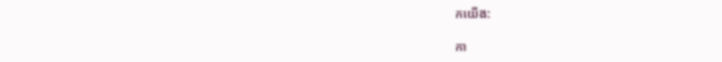កយើង:

កា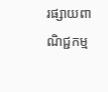រផ្សាយពាណិជ្ជកម្ម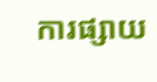ការផ្សាយ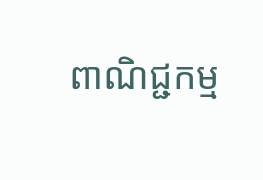ពាណិជ្ជកម្ម